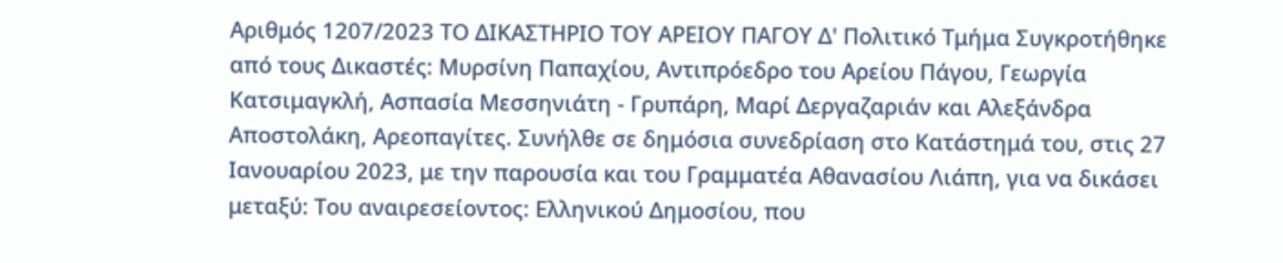Αριθμός 1207/2023 ΤΟ ΔΙΚΑΣΤΗΡΙΟ ΤΟΥ ΑΡΕΙΟΥ ΠΑΓΟΥ Δ' Πολιτικό Τμήμα Συγκροτήθηκε από τους Δικαστές: Μυρσίνη Παπαχίου, Αντιπρόεδρο του Αρείου Πάγου, Γεωργία Κατσιμαγκλή, Ασπασία Μεσσηνιάτη - Γρυπάρη, Μαρί Δεργαζαριάν και Αλεξάνδρα Αποστολάκη, Αρεοπαγίτες. Συνήλθε σε δημόσια συνεδρίαση στο Κατάστημά του, στις 27 Ιανουαρίου 2023, με την παρουσία και του Γραμματέα Αθανασίου Λιάπη, για να δικάσει μεταξύ: Του αναιρεσείοντος: Ελληνικού Δημοσίου, που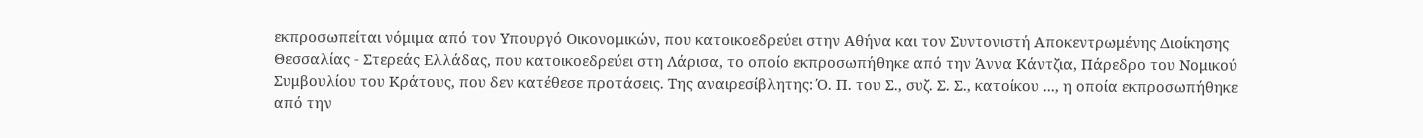εκπροσωπείται νόμιμα από τον Υπουργό Οικονομικών, που κατοικοεδρεύει στην Αθήνα και τον Συντονιστή Αποκεντρωμένης Διοίκησης Θεσσαλίας - Στερεάς Ελλάδας, που κατοικοεδρεύει στη Λάρισα, το οποίο εκπροσωπήθηκε από την Άννα Κάντζια, Πάρεδρο του Νομικού Συμβουλίου του Κράτους, που δεν κατέθεσε προτάσεις. Της αναιρεσίβλητης: Ό. Π. του Σ., συζ. Σ. Σ., κατοίκου ..., η οποία εκπροσωπήθηκε από την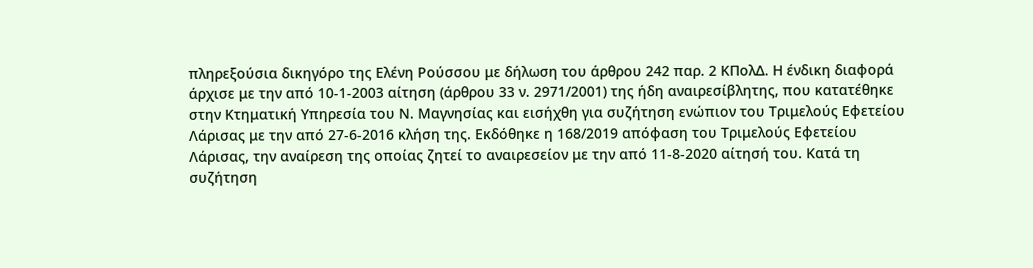πληρεξούσια δικηγόρο της Ελένη Ρούσσου με δήλωση του άρθρου 242 παρ. 2 ΚΠολΔ. Η ένδικη διαφορά άρχισε με την από 10-1-2003 αίτηση (άρθρου 33 ν. 2971/2001) της ήδη αναιρεσίβλητης, που κατατέθηκε στην Κτηματική Υπηρεσία του Ν. Μαγνησίας και εισήχθη για συζήτηση ενώπιον του Τριμελούς Εφετείου Λάρισας με την από 27-6-2016 κλήση της. Εκδόθηκε η 168/2019 απόφαση του Τριμελούς Εφετείου Λάρισας, την αναίρεση της οποίας ζητεί το αναιρεσείον με την από 11-8-2020 αίτησή του. Κατά τη συζήτηση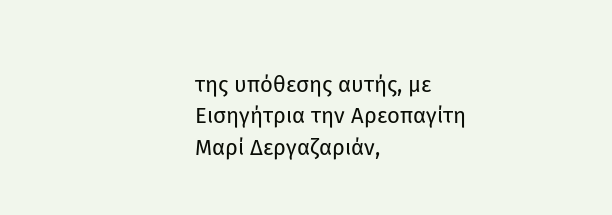της υπόθεσης αυτής, με Εισηγήτρια την Αρεοπαγίτη Μαρί Δεργαζαριάν,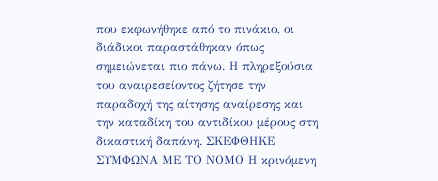που εκφωνήθηκε από το πινάκιο, οι διάδικοι παραστάθηκαν όπως σημειώνεται πιο πάνω. Η πληρεξούσια του αναιρεσείοντος ζήτησε την παραδοχή της αίτησης αναίρεσης και την καταδίκη του αντιδίκου μέρους στη δικαστική δαπάνη. ΣΚΕΦΘΗΚΕ ΣΥΜΦΩΝΑ ΜΕ ΤΟ ΝΟΜΟ Η κρινόμενη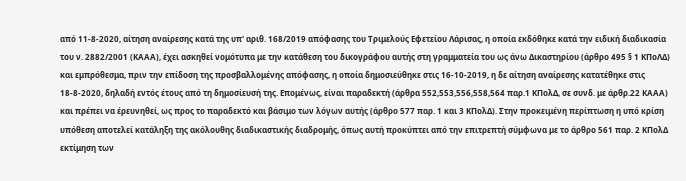από 11-8-2020, αίτηση αναίρεσης κατά της υπ' αριθ. 168/2019 απόφασης του Τριμελούς Εφετείου Λάρισας, η οποία εκδόθηκε κατά την ειδική διαδικασία του ν. 2882/2001 (ΚΑΑΑ), έχει ασκηθεί νομότυπα με την κατάθεση του δικογράφου αυτής στη γραμματεία του ως άνω Δικαστηρίου (άρθρο 495 § 1 ΚΠοΛΔ) και εμπρόθεσμα, πριν την επίδοση της προσβαλλομένης απόφασης, η οποία δημοσιεύθηκε στις 16-10-2019, η δε αίτηση αναίρεσης κατατέθηκε στις 18-8-2020, δηλαδή εντός έτους από τη δημοσίευσή της. Επομένως, είναι παραδεκτή (άρθρα 552,553,556,558,564 παρ.1 ΚΠολΔ, σε συνδ. με άρθρ.22 ΚΑΑΑ) και πρέπει να έρευνηθεί, ως προς το παραδεκτό και βάσιμο των λόγων αυτής (άρθρο 577 παρ. 1 και 3 ΚΠολΔ). Στην προκειμένη περίπτωση η υπό κρίση υπόθεση αποτελεί κατάληξη της ακόλουθης διαδικαστικής διαδρομής, όπως αυτή προκύπτει από την επιτρεπτή σύμφωνα με το άρθρο 561 παρ. 2 ΚΠολΔ εκτίμηση των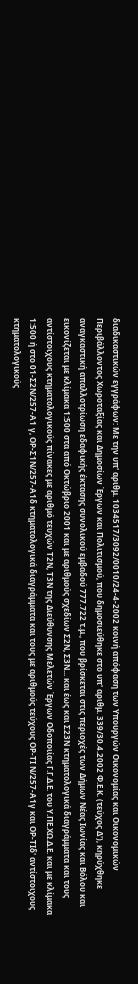διαδικαστικών εγγράφων: Με την υπ' αριθμ. 1034517/3092/0010/24-4-2002 κοινή απόφαση των Υπουργών Οικονομίας και Οικονομικών Περιβάλλοντος Χωροταξίας και Δημοσίων Έργων και Πολιτισμού, που δημοσιεύθηκε στο υπ' αριθμ. 339/30.4.2002 Φ.Ε.Κ. (τεύχος Δ'), κηρύχθηκε αναγκαστική απαλλοτρίωση εδαφικής έκτασης συνολικού εμβαδού 777.722 τ.μ., που βρίσκεται στις περιοχές των Δήμων Νέας Ιωνίας και Βόλου και εικονίζεται με κλίμακα 1:500 στα από Οκτώβριο 2001 και με αριθμούς σχεδίων Σ2Ν, Σ3Ν... και έως και Σ23Ν κτηματολογικά διαγράμματα και τους αντίστοιχους κτηματολογικούς πίνακες με αριθμό τευχών Τ2Ν, Τ3Ν της Διεύθυνσης Μελετών Έργων Οδοποιίας Γ.Γ.Δ.Ε. του Υ.ΠΕ.ΧΩ.Δ.Ε. και με κλίμακα 1:500 ή στο 01-Σ2Ν/257-Α1 γ, ΟΡ-Σ1Ν/257-Α1δ κτηματολογικά διαγράμματα και τους με αριθμούς τεύχους ΟΡ-ΤΙ Ν/257-Α1γ και ΟΡ-ΤΙδ' αντίστοιχους κτηματολογικούς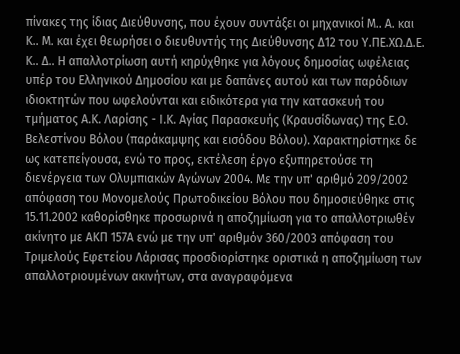πίνακες της ίδιας Διεύθυνσης, που έχουν συντάξει οι μηχανικοί Μ.. Α. και Κ.. Μ. και έχει θεωρήσει ο διευθυντής της Διεύθυνσης Δ12 του Υ.ΠΕ.ΧΩ.Δ.Ε. Κ.. Δ.. Η απαλλοτρίωση αυτή κηρύχθηκε για λόγους δημοσίας ωφέλειας υπέρ του Ελληνικού Δημοσίου και με δαπάνες αυτού και των παρόδιων ιδιοκτητών που ωφελούνται και ειδικότερα για την κατασκευή του τμήματος Α.Κ. Λαρίσης - Ι.Κ. Αγίας Παρασκευής (Κραυσίδωνας) της Ε.Ο. Βελεστίνου Βόλου (παράκαμψης και εισόδου Βόλου). Χαρακτηρίστηκε δε ως κατεπείγουσα, ενώ το προς, εκτέλεση έργο εξυπηρετούσε τη διενέργεια των Ολυμπιακών Αγώνων 2004. Με την υπ' αριθμό 209/2002 απόφαση του Μονομελούς Πρωτοδικείου Βόλου που δημοσιεύθηκε στις 15.11.2002 καθορίσθηκε προσωρινά η αποζημίωση για το απαλλοτριωθέν ακίνητο με ΑΚΠ 157Α ενώ με την υπ' αριθμόν 360/2003 απόφαση του Τριμελούς Εφετείου Λάρισας προσδιορίστηκε οριστικά η αποζημίωση των απαλλοτριουμένων ακινήτων, στα αναγραφόμενα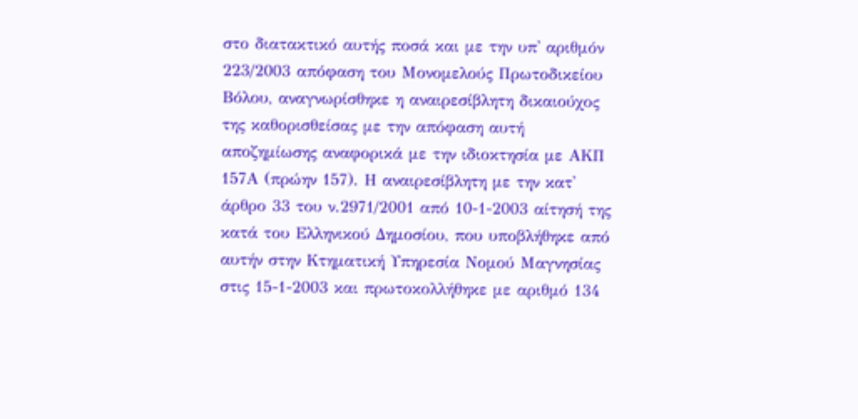στο διατακτικό αυτής ποσά και με την υπ' αριθμόν 223/2003 απόφαση του Μονομελούς Πρωτοδικείου Βόλου, αναγνωρίσθηκε η αναιρεσίβλητη δικαιούχος της καθορισθείσας με την απόφαση αυτή αποζημίωσης αναφορικά με την ιδιοκτησία με ΑΚΠ 157Α (πρώην 157). Η αναιρεσίβλητη με την κατ' άρθρο 33 του ν.2971/2001 από 10-1-2003 αίτησή της κατά του Ελληνικού Δημοσίου, που υποβλήθηκε από αυτήν στην Κτηματική Υπηρεσία Νομού Μαγνησίας στις 15-1-2003 και πρωτοκολλήθηκε με αριθμό 134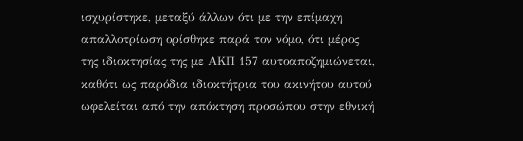ισχυρίστηκε, μεταξύ άλλων ότι με την επίμαχη απαλλοτρίωση ορίσθηκε παρά τον νόμο, ότι μέρος της ιδιοκτησίας της με ΑΚΠ 157 αυτοαποζημιώνεται, καθότι ως παρόδια ιδιοκτήτρια του ακινήτου αυτού ωφελείται από την απόκτηση προσώπου στην εθνική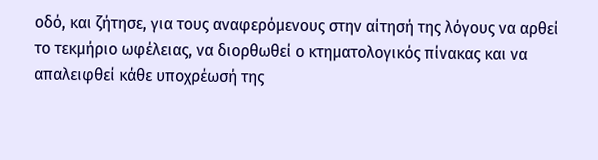οδό, και ζήτησε, για τους αναφερόμενους στην αίτησή της λόγους να αρθεί το τεκμήριο ωφέλειας, να διορθωθεί ο κτηματολογικός πίνακας και να απαλειφθεί κάθε υποχρέωσή της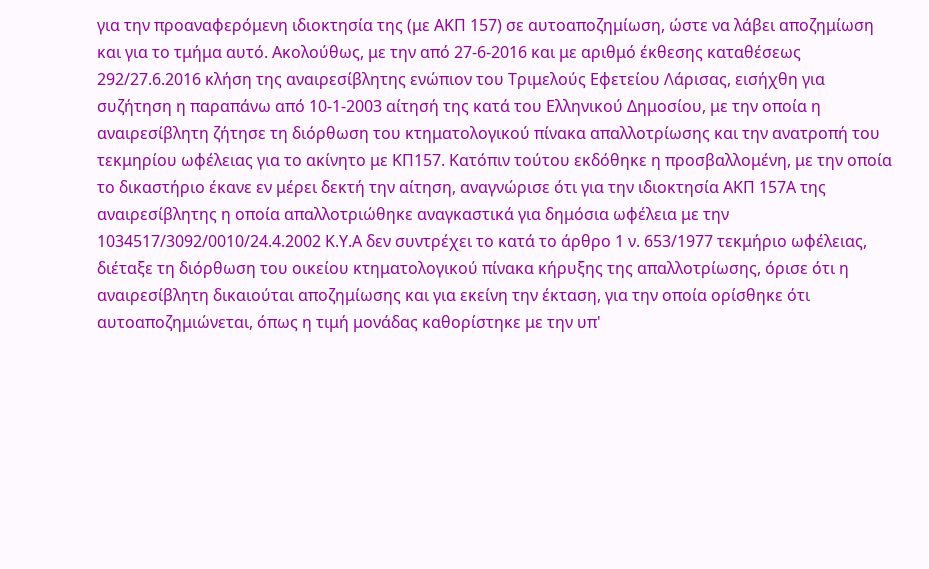για την προαναφερόμενη ιδιοκτησία της (με ΑΚΠ 157) σε αυτοαποζημίωση, ώστε να λάβει αποζημίωση και για το τμήμα αυτό. Ακολούθως, με την από 27-6-2016 και με αριθμό έκθεσης καταθέσεως 292/27.6.2016 κλήση της αναιρεσίβλητης ενώπιον του Τριμελούς Εφετείου Λάρισας, εισήχθη για συζήτηση η παραπάνω από 10-1-2003 αίτησή της κατά του Ελληνικού Δημοσίου, με την οποία η αναιρεσίβλητη ζήτησε τη διόρθωση του κτηματολογικού πίνακα απαλλοτρίωσης και την ανατροπή του τεκμηρίου ωφέλειας για το ακίνητο με ΚΠ157. Κατόπιν τούτου εκδόθηκε η προσβαλλομένη, με την οποία το δικαστήριο έκανε εν μέρει δεκτή την αίτηση, αναγνώρισε ότι για την ιδιοκτησία ΑΚΠ 157Α της αναιρεσίβλητης η οποία απαλλοτριώθηκε αναγκαστικά για δημόσια ωφέλεια με την 1034517/3092/0010/24.4.2002 Κ.Υ.Α δεν συντρέχει το κατά το άρθρο 1 ν. 653/1977 τεκμήριο ωφέλειας, διέταξε τη διόρθωση του οικείου κτηματολογικού πίνακα κήρυξης της απαλλοτρίωσης, όρισε ότι η αναιρεσίβλητη δικαιούται αποζημίωσης και για εκείνη την έκταση, για την οποία ορίσθηκε ότι αυτοαποζημιώνεται, όπως η τιμή μονάδας καθορίστηκε με την υπ'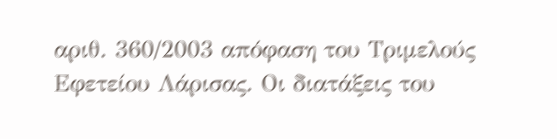αριθ. 360/2003 απόφαση του Τριμελούς Εφετείου Λάρισας. Οι διατάξεις του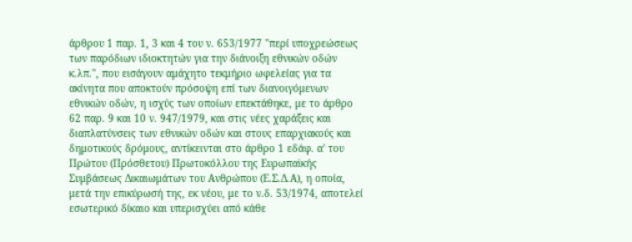άρθρου 1 παρ. 1, 3 και 4 του ν. 653/1977 "περί υποχρεώσεως των παρόδιων ιδιοκτητών για την διάνοιξη εθνικών οδών κ.λπ.", που εισάγουν αμάχητο τεκμήριο ωφελείας για τα ακίνητα που αποκτούν πρόσοψη επί των διανοιγόμενων εθνικών οδών, η ισχύς των οποίων επεκτάθηκε, με το άρθρο 62 παρ. 9 και 10 ν. 947/1979, και στις νέες χαράξεις και διαπλατύνσεις των εθνικών οδών και στους επαρχιακούς και δημοτικούς δρόμους, αντίκεινται στο άρθρο 1 εδάφ. α' του Πρώτου (Πρόσθετου) Πρωτοκόλλου της Ευρωπαϊκής Συμβάσεως Δικαιωμάτων του Ανθρώπου (Ε.Σ.Δ.Α), η οποία, μετά την επικύρωσή της, εκ νέου, με το ν.δ. 53/1974, αποτελεί εσωτερικό δίκαιο και υπερισχύει από κάθε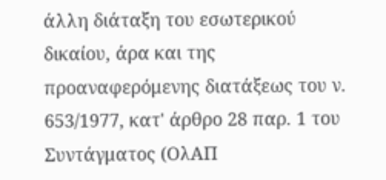άλλη διάταξη του εσωτερικού δικαίου, άρα και της προαναφερόμενης διατάξεως του ν. 653/1977, κατ' άρθρο 28 παρ. 1 του Συντάγματος (ΟλΑΠ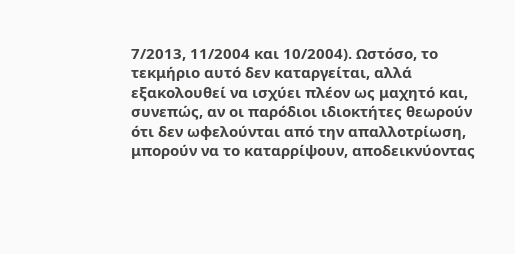7/2013, 11/2004 και 10/2004). Ωστόσο, το τεκμήριο αυτό δεν καταργείται, αλλά εξακολουθεί να ισχύει πλέον ως μαχητό και, συνεπώς, αν οι παρόδιοι ιδιοκτήτες θεωρούν ότι δεν ωφελούνται από την απαλλοτρίωση, μπορούν να το καταρρίψουν, αποδεικνύοντας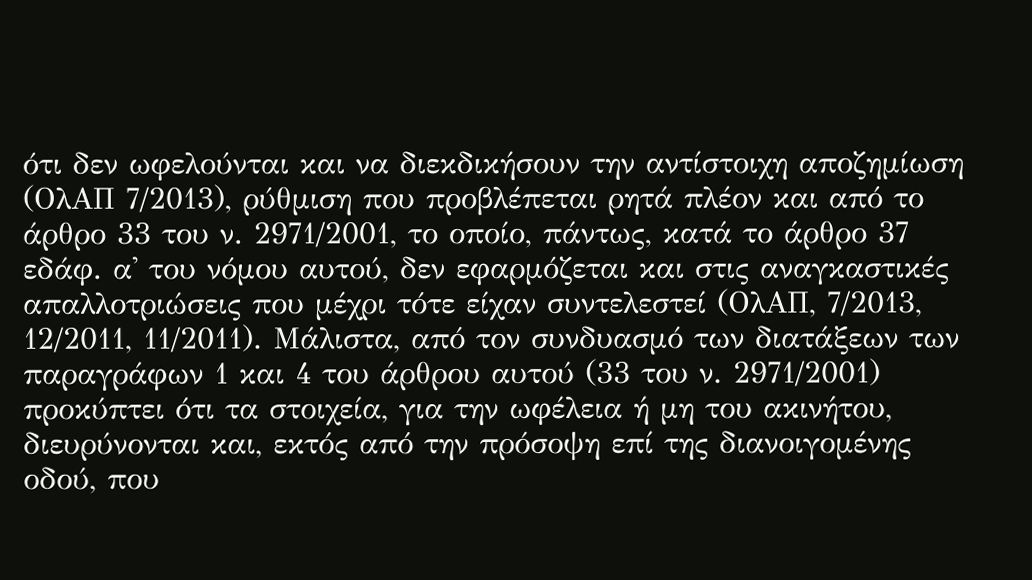ότι δεν ωφελούνται και να διεκδικήσουν την αντίστοιχη αποζημίωση (ΟλΑΠ 7/2013), ρύθμιση που προβλέπεται ρητά πλέον και από το άρθρο 33 του ν. 2971/2001, το οποίο, πάντως, κατά το άρθρο 37 εδάφ. α' του νόμου αυτού, δεν εφαρμόζεται και στις αναγκαστικές απαλλοτριώσεις που μέχρι τότε είχαν συντελεστεί (ΟλΑΠ, 7/2013, 12/2011, 11/2011). Μάλιστα, από τον συνδυασμό των διατάξεων των παραγράφων 1 και 4 του άρθρου αυτού (33 του ν. 2971/2001) προκύπτει ότι τα στοιχεία, για την ωφέλεια ή μη του ακινήτου, διευρύνονται και, εκτός από την πρόσοψη επί της διανοιγομένης οδού, που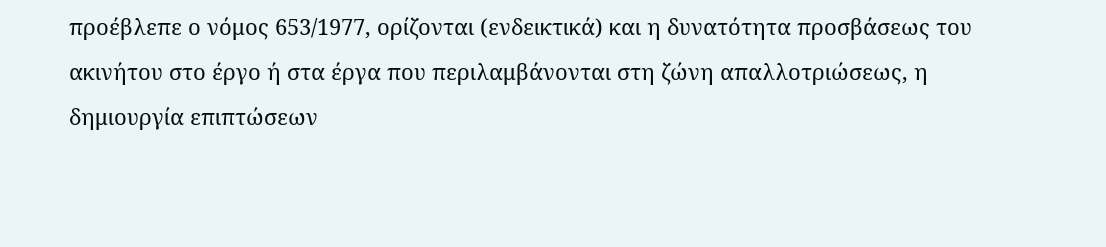προέβλεπε ο νόμος 653/1977, ορίζονται (ενδεικτικά) και η δυνατότητα προσβάσεως του ακινήτου στο έργο ή στα έργα που περιλαμβάνονται στη ζώνη απαλλοτριώσεως, η δημιουργία επιπτώσεων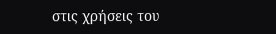στις χρήσεις του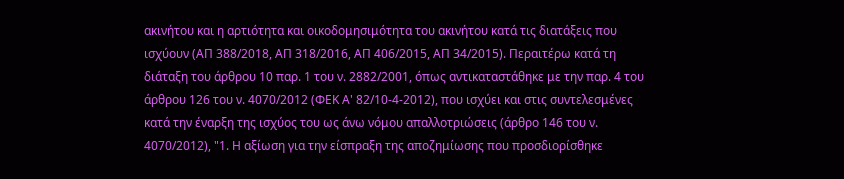ακινήτου και η αρτιότητα και οικοδομησιμότητα του ακινήτου κατά τις διατάξεις που ισχύουν (ΑΠ 388/2018, ΑΠ 318/2016, ΑΠ 406/2015, ΑΠ 34/2015). Περαιτέρω κατά τη διάταξη του άρθρου 10 παρ. 1 του ν. 2882/2001, όπως αντικαταστάθηκε με την παρ. 4 του άρθρου 126 του ν. 4070/2012 (ΦΕΚ Α' 82/10-4-2012), που ισχύει και στις συντελεσμένες κατά την έναρξη της ισχύος του ως άνω νόμου απαλλοτριώσεις (άρθρο 146 του ν. 4070/2012), "1. Η αξίωση για την είσπραξη της αποζημίωσης που προσδιορίσθηκε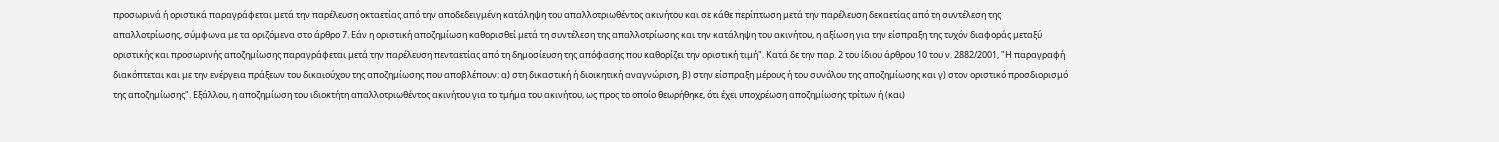προσωρινά ή οριστικά παραγράφεται μετά την παρέλευση οκταετίας από την αποδεδειγμένη κατάληψη του απαλλοτριωθέντος ακινήτου και σε κάθε περίπτωση μετά την παρέλευση δεκαετίας από τη συντέλεση της απαλλοτρίωσης, σύμφωνα με τα οριζόμενα στο άρθρο 7. Εάν η οριστική αποζημίωση καθορισθεί μετά τη συντέλεση της απαλλοτρίωσης και την κατάληψη του ακινήτου, η αξίωση για την είσπραξη της τυχόν διαφοράς μεταξύ οριστικής και προσωρινής αποζημίωσης παραγράφεται μετά την παρέλευση πενταετίας από τη δημοσίευση της απόφασης που καθορίζει την οριστική τιμή". Κατά δε την παρ. 2 του ίδιου άρθρου 10 του ν. 2882/2001, "Η παραγραφή διακόπτεται και με την ενέργεια πράξεων του δικαιούχου της αποζημίωσης που αποβλέπουν: α) στη δικαστική ή διοικητική αναγνώριση, β) στην είσπραξη μέρους ή του συνόλου της αποζημίωσης και γ) στον οριστικό προσδιορισμό της αποζημίωσης". Εξάλλου, η αποζημίωση του ιδιοκτήτη απαλλοτριωθέντος ακινήτου για το τμήμα του ακινήτου, ως προς το οποίο θεωρήθηκε, ότι έχει υποχρέωση αποζημίωσης τρίτων ή (και)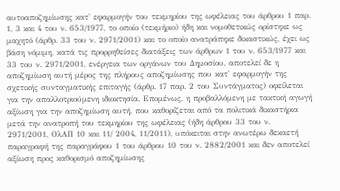αυτοαποζημίωσης κατ' εφαρμογήν του τεκμηρίου της ωφέλειας του άρθρου 1 παρ. 1, 3 και 4 του ν. 653/1977, το οποίο (τεκμήριο) ήδη και νομοθετικώς ορίστηκε ως μαχητό (άρθρ. 33 του ν. 2971/2001) και το οποίο ανατράπηκε δικαστικώς, έχει ως βάση νόμιμη, κατά τις προρρηθείσες διατάξεις των άρθρων 1 του ν. 653/1977 και 33 του ν. 2971/2001, ενέργεια των οργάνων του Δημοσίου, αποτελεί δε η αποζημίωση αυτή μέρος της πλήρους αποζημίωσης που κατ' εφαρμογήν της σχετικής συνταγματικής επιταγής (άρθρ. 17 παρ. 2 του Συντάγματος) οφείλεται για την απαλλοτριούμενη ιδιοκτησία. Επομένως, η προβαλλόμενη με τακτική αγωγή αξίωση για την αποζημίωση αυτή, που καθορίζεται από τα πολιτικά δικαστήρια μετά την ανατροπή του τεκμηρίου της ωφέλειας (ήδη άρθρου 33 του ν. 2971/2001, ΟλΑΠ 10 και 11/ 2004, 11/2011), υπόκειται στην ανωτέρω δεκαετή παραγραφή της παραγράφου 1 του άρθρου 10 του ν. 2882/2001 και δεν αποτελεί αξίωση προς καθορισμό αποζημίωσης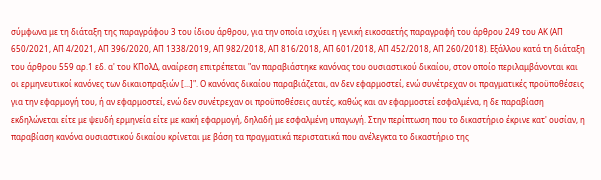σύμφωνα με τη διάταξη της παραγράφου 3 του ίδιου άρθρου, για την οποία ισχύει η γενική εικοσαετής παραγραφή του άρθρου 249 του ΑΚ (ΑΠ 650/2021, ΑΠ 4/2021, ΑΠ 396/2020, ΑΠ 1338/2019, ΑΠ 982/2018, ΑΠ 816/2018, ΑΠ 601/2018, ΑΠ 452/2018, ΑΠ 260/2018). Εξάλλου κατά τη διάταξη του άρθρου 559 αρ.1 εδ. α' του ΚΠολΔ, αναίρεση επιτρέπεται "αν παραβιάστηκε κανόνας του ουσιαστικού δικαίου, στον οποίο περιλαμβάνονται και οι ερμηνευτικοί κανόνες των δικαιοπραξιών [...]". Ο κανόνας δικαίου παραβιάζεται, αν δεν εφαρμοστεί, ενώ συνέτρεχαν οι πραγματικές προϋποθέσεις για την εφαρμογή του, ή αν εφαρμοστεί, ενώ δεν συνέτρεχαν οι προϋποθέσεις αυτές, καθώς και αν εφαρμοστεί εσφαλμένα, η δε παραβίαση εκδηλώνεται είτε με ψευδή ερμηνεία είτε με κακή εφαρμογή, δηλαδή με εσφαλμένη υπαγωγή. Στην περίπτωση που το δικαστήριο έκρινε κατ' ουσίαν, η παραβίαση κανόνα ουσιαστικού δικαίου κρίνεται με βάση τα πραγματικά περιστατικά που ανέλεγκτα το δικαστήριο της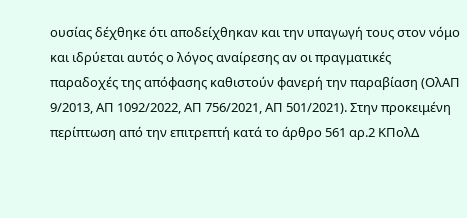ουσίας δέχθηκε ότι αποδείχθηκαν και την υπαγωγή τους στον νόμο και ιδρύεται αυτός ο λόγος αναίρεσης αν οι πραγματικές παραδοχές της απόφασης καθιστούν φανερή την παραβίαση (ΟλΑΠ 9/2013, ΑΠ 1092/2022, ΑΠ 756/2021, ΑΠ 501/2021). Στην προκειμένη περίπτωση από την επιτρεπτή κατά το άρθρο 561 αρ.2 ΚΠολΔ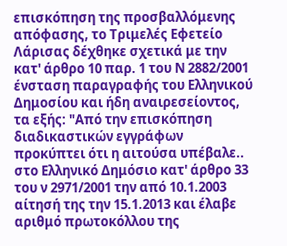επισκόπηση της προσβαλλόμενης απόφασης, το Τριμελές Εφετείο Λάρισας δέχθηκε σχετικά με την κατ' άρθρο 10 παρ. 1 του Ν 2882/2001 ένσταση παραγραφής του Ελληνικού Δημοσίου και ήδη αναιρεσείοντος, τα εξής: "Από την επισκόπηση διαδικαστικών εγγράφων προκύπτει ότι η αιτούσα υπέβαλε.. στο Ελληνικό Δημόσιο κατ' άρθρο 33 του ν 2971/2001 την από 10.1.2003 αίτησή της την 15.1.2013 και έλαβε αριθμό πρωτοκόλλου της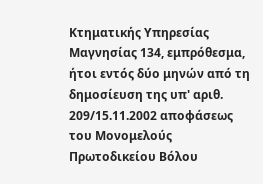Κτηματικής Υπηρεσίας Μαγνησίας 134, εμπρόθεσμα, ήτοι εντός δύο μηνών από τη δημοσίευση της υπ' αριθ. 209/15.11.2002 αποφάσεως του Μονομελούς Πρωτοδικείου Βόλου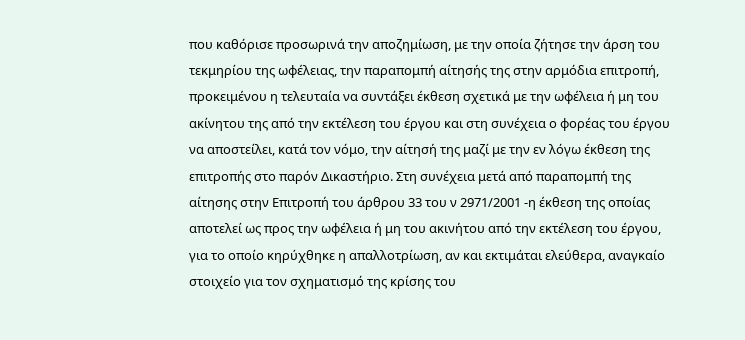που καθόρισε προσωρινά την αποζημίωση, με την οποία ζήτησε την άρση του τεκμηρίου της ωφέλειας, την παραπομπή αίτησής της στην αρμόδια επιτροπή, προκειμένου η τελευταία να συντάξει έκθεση σχετικά με την ωφέλεια ή μη του ακίνητου της από την εκτέλεση του έργου και στη συνέχεια ο φορέας του έργου να αποστείλει, κατά τον νόμο, την αίτησή της μαζί με την εν λόγω έκθεση της επιτροπής στο παρόν Δικαστήριο. Στη συνέχεια μετά από παραπομπή της αίτησης στην Επιτροπή του άρθρου 33 του ν 2971/2001 -η έκθεση της οποίας αποτελεί ως προς την ωφέλεια ή μη του ακινήτου από την εκτέλεση του έργου, για το οποίο κηρύχθηκε η απαλλοτρίωση, αν και εκτιμάται ελεύθερα, αναγκαίο στοιχείο για τον σχηματισμό της κρίσης του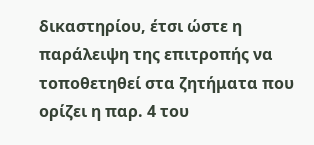δικαστηρίου, έτσι ώστε η παράλειψη της επιτροπής να τοποθετηθεί στα ζητήματα που ορίζει η παρ. 4 του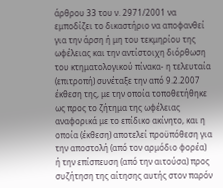άρθρου 33 του ν. 2971/2001 να εμποδίζει το δικαστήριο να αποφανθεί για την άρση ή μη του τεκμηρίου της ωφέλειας και την αντίστοιχη διόρθωση του κτηματολογικού πίνακα- η τελευταία (επιτροπή) συνέταξε την από 9.2.2007 έκθεση της, με την οποία τοποθετήθηκε ως προς το ζήτημα της ωφέλειας αναφορικά με το επίδικο ακίνητο, και η οποία (έκθεση) αποτελεί προϋπόθεση για την αποστολή (από τον αρμόδιο φορέα) ή την επίσπευση (από την αιτούσα) προς συζήτηση της αίτησης αυτής στον παρόν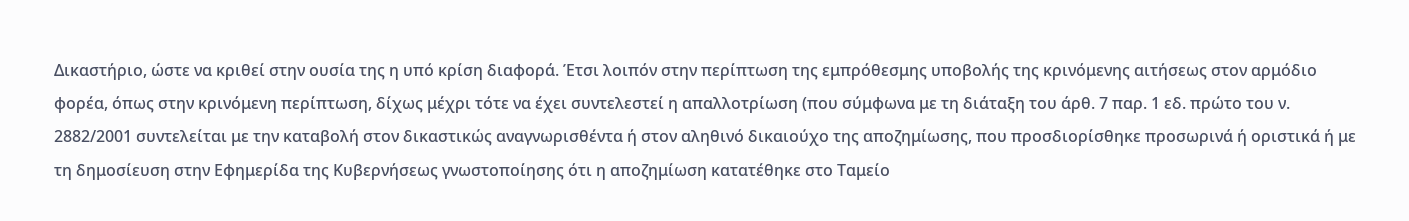Δικαστήριο, ώστε να κριθεί στην ουσία της η υπό κρίση διαφορά. Έτσι λοιπόν στην περίπτωση της εμπρόθεσμης υποβολής της κρινόμενης αιτήσεως στον αρμόδιο φορέα, όπως στην κρινόμενη περίπτωση, δίχως μέχρι τότε να έχει συντελεστεί η απαλλοτρίωση (που σύμφωνα με τη διάταξη του άρθ. 7 παρ. 1 εδ. πρώτο του ν. 2882/2001 συντελείται με την καταβολή στον δικαστικώς αναγνωρισθέντα ή στον αληθινό δικαιούχο της αποζημίωσης, που προσδιορίσθηκε προσωρινά ή οριστικά ή με τη δημοσίευση στην Εφημερίδα της Κυβερνήσεως γνωστοποίησης ότι η αποζημίωση κατατέθηκε στο Ταμείο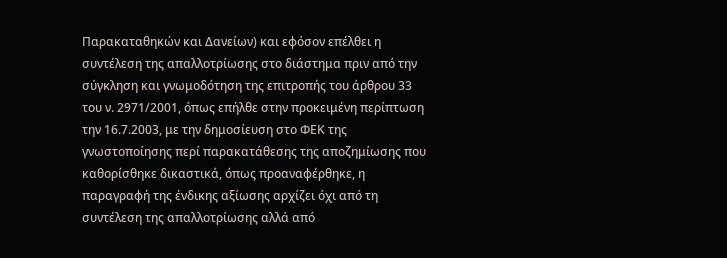Παρακαταθηκών και Δανείων) και εφόσον επέλθει η συντέλεση της απαλλοτρίωσης στο διάστημα πριν από την σύγκληση και γνωμοδότηση της επιτροπής του άρθρου 33 του ν. 2971/2001, όπως επήλθε στην προκειμένη περίπτωση την 16.7.2003, με την δημοσίευση στο ΦΕΚ της γνωστοποίησης περί παρακατάθεσης της αποζημίωσης που καθορίσθηκε δικαστικά, όπως προαναφέρθηκε, η παραγραφή της ένδικης αξίωσης αρχίζει όχι από τη συντέλεση της απαλλοτρίωσης αλλά από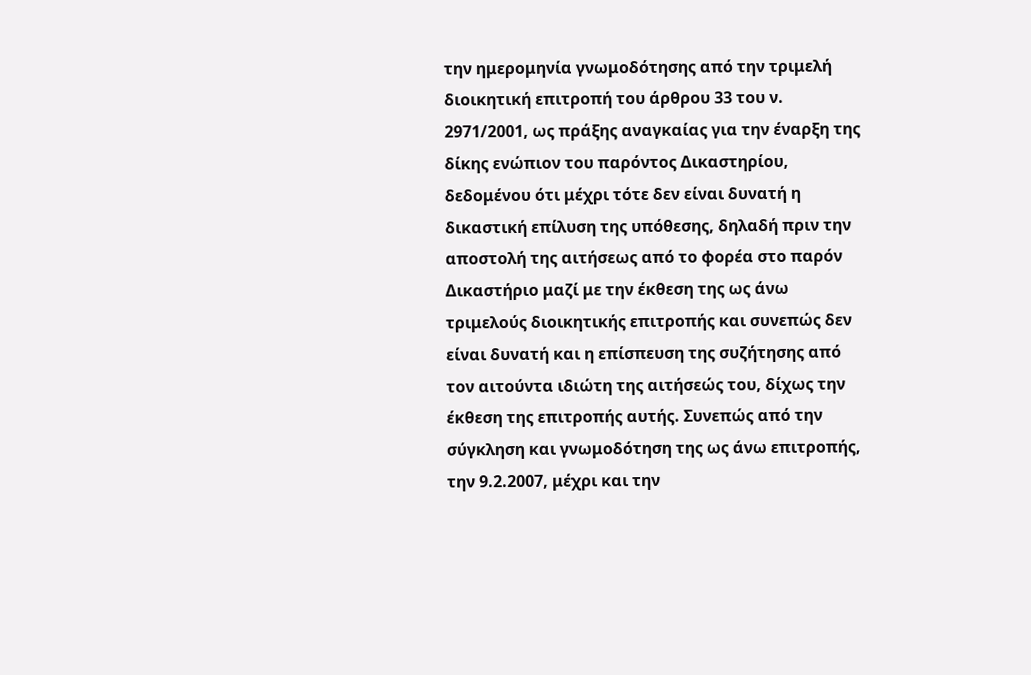την ημερομηνία γνωμοδότησης από την τριμελή διοικητική επιτροπή του άρθρου 33 του ν. 2971/2001, ως πράξης αναγκαίας για την έναρξη της δίκης ενώπιον του παρόντος Δικαστηρίου, δεδομένου ότι μέχρι τότε δεν είναι δυνατή η δικαστική επίλυση της υπόθεσης, δηλαδή πριν την αποστολή της αιτήσεως από το φορέα στο παρόν Δικαστήριο μαζί με την έκθεση της ως άνω τριμελούς διοικητικής επιτροπής και συνεπώς δεν είναι δυνατή και η επίσπευση της συζήτησης από τον αιτούντα ιδιώτη της αιτήσεώς του, δίχως την έκθεση της επιτροπής αυτής. Συνεπώς από την σύγκληση και γνωμοδότηση της ως άνω επιτροπής, την 9.2.2007, μέχρι και την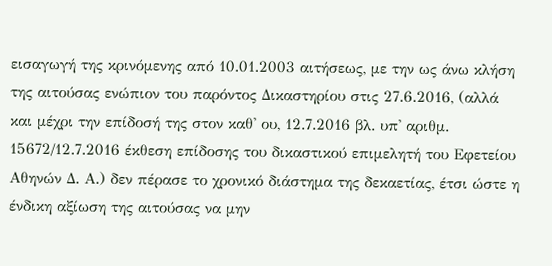εισαγωγή της κρινόμενης από 10.01.2003 αιτήσεως, με την ως άνω κλήση της αιτούσας ενώπιον του παρόντος Δικαστηρίου στις 27.6.2016, (αλλά και μέχρι την επίδοσή της στον καθ' ου, 12.7.2016 βλ. υπ' αριθμ. 15672/12.7.2016 έκθεση επίδοσης του δικαστικού επιμελητή του Εφετείου Αθηνών Δ. Α.) δεν πέρασε το χρονικό διάστημα της δεκαετίας, έτσι ώστε η ένδικη αξίωση της αιτούσας να μην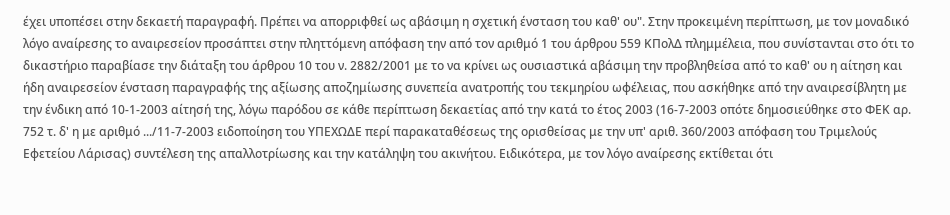έχει υποπέσει στην δεκαετή παραγραφή. Πρέπει να απορριφθεί ως αβάσιμη η σχετική ένσταση του καθ' ου". Στην προκειμένη περίπτωση, με τον μοναδικό λόγο αναίρεσης το αναιρεσείον προσάπτει στην πληττόμενη απόφαση την από τον αριθμό 1 του άρθρου 559 ΚΠολΔ πλημμέλεια, που συνίστανται στο ότι το δικαστήριο παραβίασε την διάταξη του άρθρου 10 του ν. 2882/2001 με το να κρίνει ως ουσιαστικά αβάσιμη την προβληθείσα από το καθ' ου η αίτηση και ήδη αναιρεσείον ένσταση παραγραφής της αξίωσης αποζημίωσης συνεπεία ανατροπής του τεκμηρίου ωφέλειας, που ασκήθηκε από την αναιρεσίβλητη με την ένδικη από 10-1-2003 αίτησή της, λόγω παρόδου σε κάθε περίπτωση δεκαετίας από την κατά το έτος 2003 (16-7-2003 οπότε δημοσιεύθηκε στο ΦΕΚ αρ. 752 τ. δ' η με αριθμό .../11-7-2003 ειδοποίηση του ΥΠΕΧΩΔΕ περί παρακαταθέσεως της ορισθείσας με την υπ' αριθ. 360/2003 απόφαση του Τριμελούς Εφετείου Λάρισας) συντέλεση της απαλλοτρίωσης και την κατάληψη του ακινήτου. Ειδικότερα, με τον λόγο αναίρεσης εκτίθεται ότι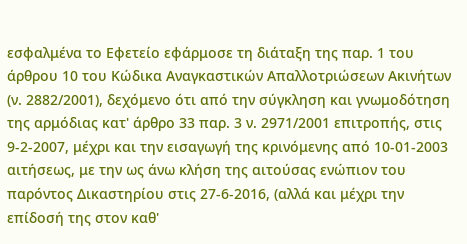εσφαλμένα το Εφετείο εφάρμοσε τη διάταξη της παρ. 1 του άρθρου 10 του Κώδικα Αναγκαστικών Απαλλοτριώσεων Ακινήτων (ν. 2882/2001), δεχόμενο ότι από την σύγκληση και γνωμοδότηση της αρμόδιας κατ' άρθρο 33 παρ. 3 ν. 2971/2001 επιτροπής, στις 9-2-2007, μέχρι και την εισαγωγή της κρινόμενης από 10-01-2003 αιτήσεως, με την ως άνω κλήση της αιτούσας ενώπιον του παρόντος Δικαστηρίου στις 27-6-2016, (αλλά και μέχρι την επίδοσή της στον καθ'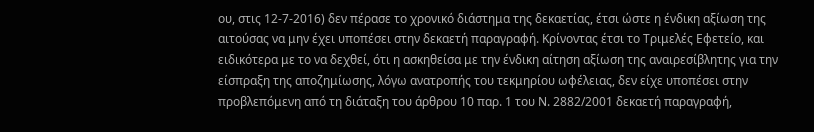ου, στις 12-7-2016) δεν πέρασε το χρονικό διάστημα της δεκαετίας, έτσι ώστε η ένδικη αξίωση της αιτούσας να μην έχει υποπέσει στην δεκαετή παραγραφή. Κρίνοντας έτσι το Τριμελές Εφετείο, και ειδικότερα με το να δεχθεί, ότι η ασκηθείσα με την ένδικη αίτηση αξίωση της αναιρεσίβλητης για την είσπραξη της αποζημίωσης, λόγω ανατροπής του τεκμηρίου ωφέλειας, δεν είχε υποπέσει στην προβλεπόμενη από τη διάταξη του άρθρου 10 παρ. 1 του Ν. 2882/2001 δεκαετή παραγραφή,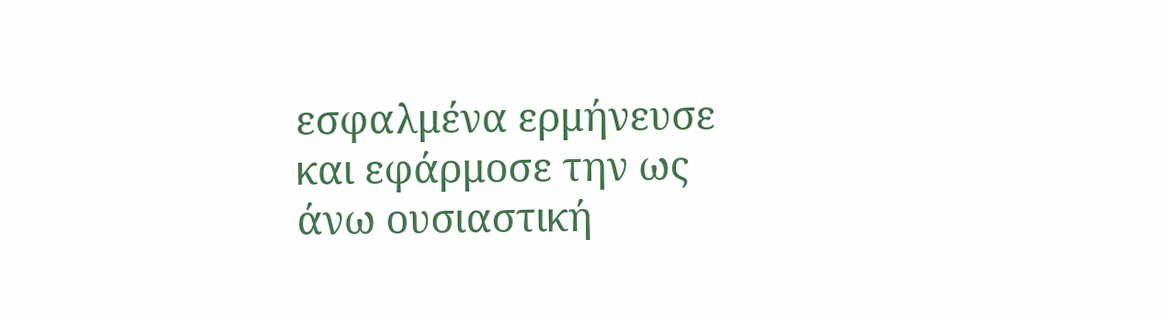εσφαλμένα ερμήνευσε και εφάρμοσε την ως άνω ουσιαστική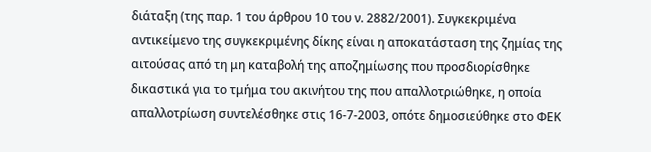διάταξη (της παρ. 1 του άρθρου 10 του ν. 2882/2001). Συγκεκριμένα αντικείμενο της συγκεκριμένης δίκης είναι η αποκατάσταση της ζημίας της αιτούσας από τη μη καταβολή της αποζημίωσης που προσδιορίσθηκε δικαστικά για το τμήμα του ακινήτου της που απαλλοτριώθηκε, η οποία απαλλοτρίωση συντελέσθηκε στις 16-7-2003, οπότε δημοσιεύθηκε στο ΦΕΚ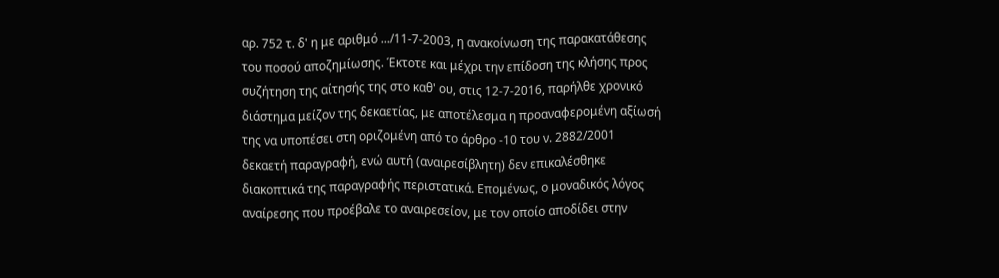αρ. 752 τ. δ' η με αριθμό .../11-7-2003, η ανακοίνωση της παρακατάθεσης του ποσού αποζημίωσης. Έκτοτε και μέχρι την επίδοση της κλήσης προς συζήτηση της αίτησής της στο καθ' ου, στις 12-7-2016, παρήλθε χρονικό διάστημα μείζον της δεκαετίας, με αποτέλεσμα η προαναφερομένη αξίωσή της να υποπέσει στη οριζομένη από το άρθρο -10 του ν. 2882/2001 δεκαετή παραγραφή, ενώ αυτή (αναιρεσίβλητη) δεν επικαλέσθηκε διακοπτικά της παραγραφής περιστατικά. Επομένως, ο μοναδικός λόγος αναίρεσης που προέβαλε το αναιρεσείον, με τον οποίο αποδίδει στην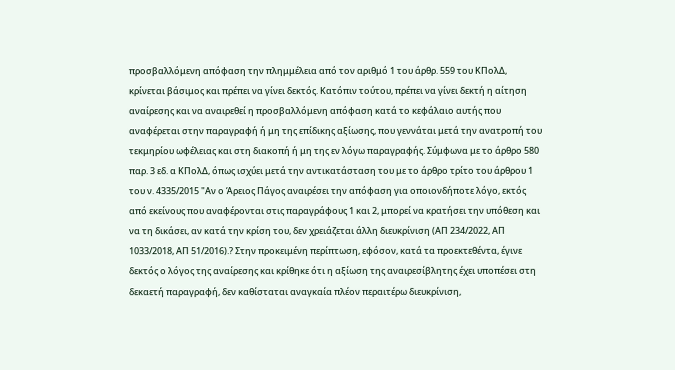προσβαλλόμενη απόφαση την πλημμέλεια από τον αριθμό 1 του άρθρ. 559 του ΚΠολΔ, κρίνεται βάσιμος και πρέπει να γίνει δεκτός. Κατόπιν τούτου, πρέπει να γίνει δεκτή η αίτηση αναίρεσης και να αναιρεθεί η προσβαλλόμενη απόφαση κατά το κεφάλαιο αυτής που αναφέρεται στην παραγραφή ή μη της επίδικης αξίωσης, που γεννάται μετά την ανατροπή του τεκμηρίου ωφέλειας και στη διακοπή ή μη της εν λόγω παραγραφής. Σύμφωνα με το άρθρο 580 παρ. 3 εδ. α ΚΠολΔ, όπως ισχύει μετά την αντικατάσταση του με το άρθρο τρίτο του άρθρου 1 του ν. 4335/2015 "Αν ο Άρειος Πάγος αναιρέσει την απόφαση για οποιονδήποτε λόγο, εκτός από εκείνους που αναφέρονται στις παραγράφους 1 και 2, μπορεί να κρατήσει την υπόθεση και να τη δικάσει, αν κατά την κρίση του, δεν χρειάζεται άλλη διευκρίνιση (ΑΠ 234/2022, ΑΠ 1033/2018, ΑΠ 51/2016).? Στην προκειμένη περίπτωση, εφόσον, κατά τα προεκτεθέντα, έγινε δεκτός ο λόγος της αναίρεσης και κρίθηκε ότι η αξίωση της αναιρεσίβλητης έχει υποπέσει στη δεκαετή παραγραφή, δεν καθίσταται αναγκαία πλέον περαιτέρω διευκρίνιση,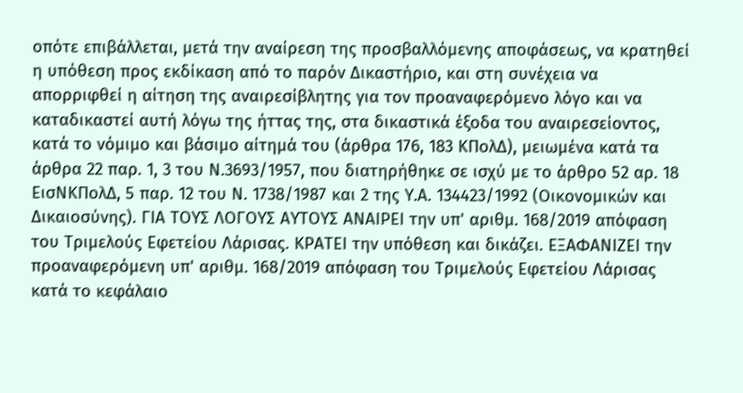οπότε επιβάλλεται, μετά την αναίρεση της προσβαλλόμενης αποφάσεως, να κρατηθεί η υπόθεση προς εκδίκαση από το παρόν Δικαστήριο, και στη συνέχεια να απορριφθεί η αίτηση της αναιρεσίβλητης για τον προαναφερόμενο λόγο και να καταδικαστεί αυτή λόγω της ήττας της, στα δικαστικά έξοδα του αναιρεσείοντος, κατά το νόμιμο και βάσιμο αίτημά του (άρθρα 176, 183 ΚΠολΔ), μειωμένα κατά τα άρθρα 22 παρ. 1, 3 του Ν.3693/1957, που διατηρήθηκε σε ισχύ με το άρθρο 52 αρ. 18 ΕισΝΚΠολΔ, 5 παρ. 12 του Ν. 1738/1987 και 2 της Υ.Α. 134423/1992 (Οικονομικών και Δικαιοσύνης). ΓΙΑ ΤΟΥΣ ΛΟΓΟΥΣ ΑΥΤΟΥΣ ΑΝΑΙΡΕΙ την υπ' αριθμ. 168/2019 απόφαση του Τριμελούς Εφετείου Λάρισας. ΚΡΑΤΕΙ την υπόθεση και δικάζει. ΕΞΑΦΑΝΙΖΕΙ την προαναφερόμενη υπ' αριθμ. 168/2019 απόφαση του Τριμελούς Εφετείου Λάρισας κατά το κεφάλαιο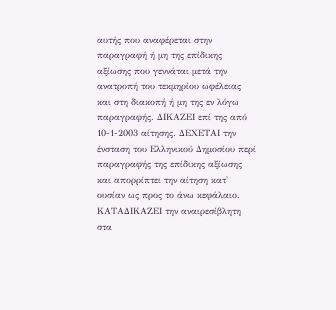αυτής που αναφέρεται στην παραγραφή ή μη της επίδικης αξίωσης που γεννάται μετά την ανατροπή του τεκμηρίου ωφέλειας και στη διακοπή ή μη της εν λόγω παραγραφής. ΔΙΚΑΖΕΙ επί της από 10-1-2003 αίτησης. ΔΕΧΕΤΑΙ την ένσταση του Ελληνικού Δημοσίου περί παραγραφής της επίδικης αξίωσης και απορρίπτει την αίτηση κατ' ουσίαν ως προς το άνω κεφάλαιο. ΚΑΤΑΔΙΚΑΖΕΙ την αναιρεσίβλητη στα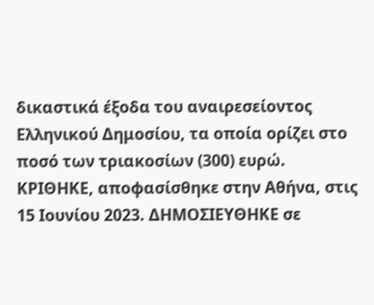δικαστικά έξοδα του αναιρεσείοντος Ελληνικού Δημοσίου, τα οποία ορίζει στο ποσό των τριακοσίων (300) ευρώ. ΚΡΙΘΗΚΕ, αποφασίσθηκε στην Αθήνα, στις 15 Ιουνίου 2023. ΔΗΜΟΣΙΕΥΘΗΚΕ σε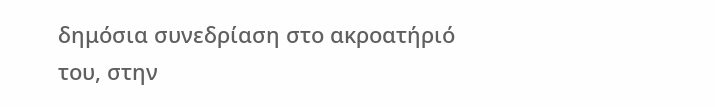δημόσια συνεδρίαση στο ακροατήριό του, στην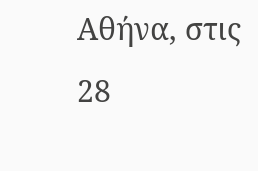Αθήνα, στις 28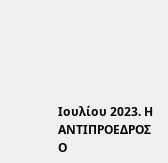Ιουλίου 2023. Η ΑΝΤΙΠΡΟΕΔΡΟΣ Ο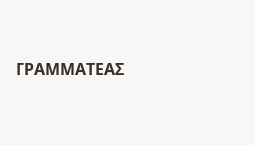ΓΡΑΜΜΑΤΕΑΣ